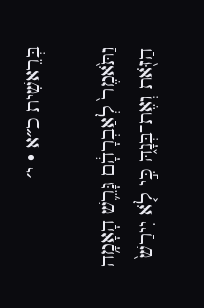בְּרֵאשִׁית כ״א · י׳

וַתֹּ֙אמֶר֙ לְאַבְרָהָ֔ם גָּרֵ֛שׁ הָאָמָ֥ה הַזֹּ֖את וְאֶת־בְּנָ֑הּ כִּ֣י לֹ֤א יִירַשׁ֙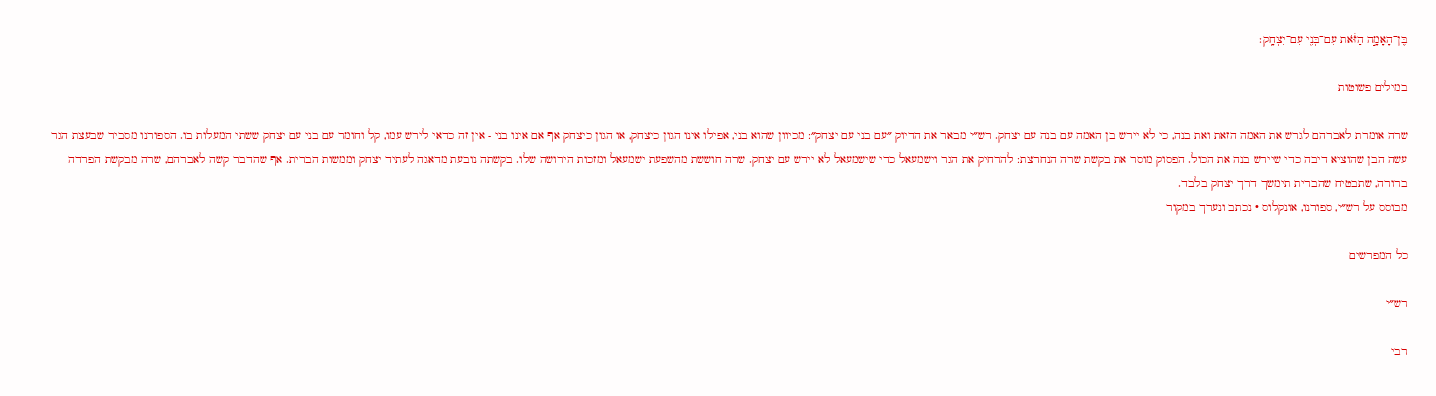בֶּן־הָאָמָ֣ה הַזֹּ֔את עִם־בְּנִ֖י עִם־יִצְחָֽק׃

במילים פשוטות

שרה אומרת לאברהם לגרש את האמה הזאת ואת בנה, כי לא יירש בן האמה עם בנה עם יצחק. רש״י מבאר את הדיוק ״עם בני עם יצחק״: מכיוון שהוא בני, אפילו אינו הגון כיצחק, או הגון כיצחק אף אם אינו בני - אין זה כדאי לירש עמו, קל וחומר עם בני עם יצחק ששתי המעלות בו. הספורנו מסביר שבעצת הגר עשה הבן שהוציא דיבה כדי שיירש בנה את הכול. הפסוק מוסר את בקשת שרה הנחרצת: להרחיק את הגר וישמעאל כדי שישמעאל לא יירש עם יצחק. שרה חוששת מהשפעת ישמעאל ומזכות הירושה שלו. בקשתה נובעת מדאגה לעתיד יצחק וממשות הברית. אף שהדבר קשה לאברהם, שרה מבקשת הפרדה ברורה, שתבטיח שהברית תימשך דרך יצחק בלבד.
מבוסס על רש״י, ספורנו, אונקלוס · נכתב ונערך במקור

כל המפרשים

רש״י

רבי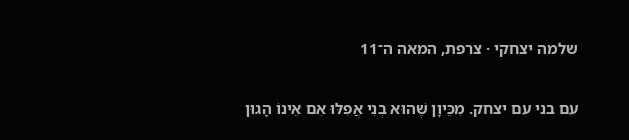שלמה יצחקי · צרפת, המאה ה־11

עם בני עם יצחק. מִכֵּיוָן שֶׁהוּא בְנִי אֲפִלּוּ אִם אֵינוֹ הָגוּן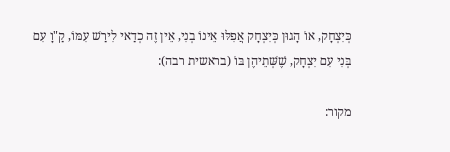כְּיִצְחָק, אוֹ הָגוּן כְּיִצְחָק אֲפִלּוּ אֵינוֹ בְנִי, אֵין זֶה כְדַאי לִירַשׁ עִמּוֹ, קַ"וָ עִם בְּנִי עִם יִצְחָק, שֶׁשְּׁתֵיהֶן בּוֹ (בראשית רבה):

מקור: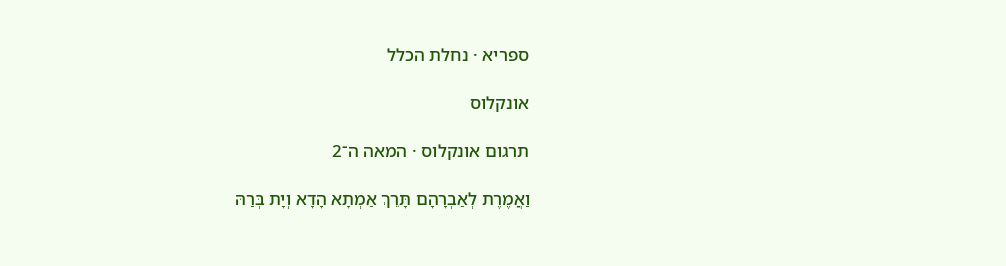ספריא · נחלת הכלל

אונקלוס

תרגום אונקלוס · המאה ה־2

וַאֲמֶרֶת לְאַבְרָהָם תָּרֵךְ אַמְתָא הָדָא וְיָת בְּרַהּ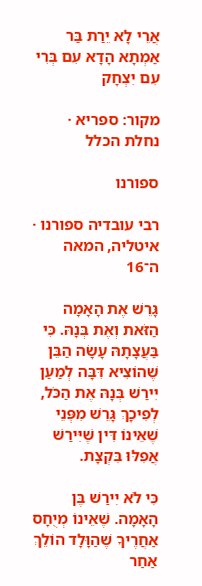אֲרֵי לָא יֵרַת בַּר אַמְתָא הָדָא עִם בְּרִי עִם יִצְחָק

מקור: ספריא · נחלת הכלל

ספורנו

רבי עובדיה ספורנו · איטליה, המאה ה־16

גָּרֵשׁ אֶת הָאָמָה הַזֹּאת וְאֶת בְּנָהּ. כִּי בַּעֲצָתָהּ עָשָׂה הַבֵּן שֶׁהוֹצִיא דִּבָּה לְמַעַן יִירַשׁ בְּנָהּ אֶת הַכֹּל, לְפִיכָךְ גָּרֵשׁ מִפְּנֵי שֶׁאֵינוֹ דִּין שֶׁיִּירַשׁ אֲפִלּוּ בִּקְצָת.

כִּי לֹא יִירַשׁ בֶּן הָאָמָה. שֶׁאֵינוֹ מְיֻחָס אַחֲרֶיךָ שֶׁהַוָּלָד הוֹלֵךְ אַחַר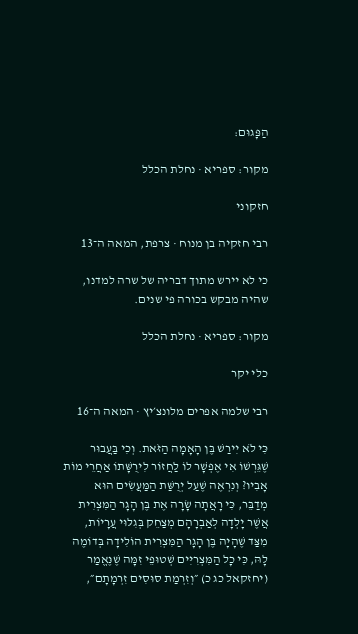הַפָּגוּם:

מקור: ספריא · נחלת הכלל

חזקוני

רבי חזקיה בן מנוח · צרפת, המאה ה־13

כי לא יירש מתוך דבריה של שרה למדנו, שהיה מבקש בכורה פי שנים.

מקור: ספריא · נחלת הכלל

כלי יקר

רבי שלמה אפרים מלונצ׳יץ · המאה ה־16

כִּי לֹא יִירַשׁ בֶּן הָאָמָה הַזֹּאת. וְכִי בַּעֲבוּר שֶׁגֵּרְשׁוֹ אִי אֶפְשָׁר לוֹ לַחֲזוֹר לִירֻשָּׁתוֹ אַחֲרֵי מוֹת אָבִיו? וְנִרְאֶה שֶׁעַל יְרֻשַּׁת הַמַּעֲשִׂים הוּא מְדַבֵּר, כִּי רָאֲתָה שָׂרָה אֶת בֶּן הָגָר הַמִּצְרִית אֲשֶׁר יָלְדָה לְאַבְרָהָם מְצַחֵק בְּגִלּוּי עֲרָיוֹת, מִצַּד שֶׁהָיָה בֶּן הָגָר הַמִּצְרִית הוֹלִידָה בְּדוֹמֶה לָהּ, כִּי כָל הַמִּצְרִיִּים שְׁטוּפֵי זִמָּה שֶׁנֶּאֱמַר (יחזקאל כג כ) ״וְזִרְמַת סוּסִים זִרְמָתָם״,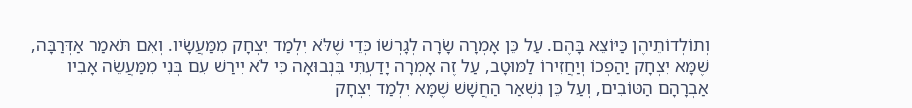וְתוֹלְדוֹתֵיהֶן כַּיּוֹצֵא בָּהֶם. עַל כֵּן אָמְרָה שָׂרָה לְגָרְשׁוֹ כְּדֵי שֶׁלֹּא יִלְמַד יִצְחָק מִמַּעֲשָׂיו. וְאִם תֹּאמַר אַדְּרַבָּה, שֶׁמָּא יִצְחָק יַהַפְכוֹ וְיַחֲזִירוֹ לַמּוּטָב, עַל זֶה אָמְרָה יָדַעְתִּי בִּנְבוּאָה כִּי לֹא יִירַשׁ עִם בְּנִי מִמַּעֲשֵׂה אָבִיו אַבְרָהָם הַטּוֹבִים, וְעַל כֵּן נִשְׁאַר הַחֲשָׁשׁ שֶׁמָּא יִלְמַד יִצְחָק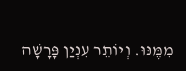מִמֶּנּוּ. וְיוֹתֵר עִנְיַן פָּרָשָׁה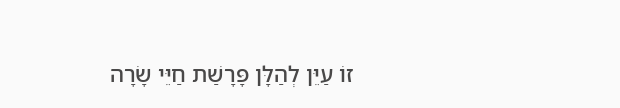זוֹ עַיֵּן לְהַלָּן פָּרָשַׁת חַיֵּי שָׂרָה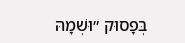בְּפָסוּק ״וּשְׁמָהּ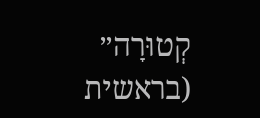קְטוּרָה״ (בראשית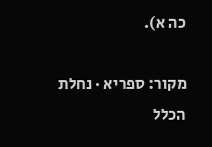כה א).

מקור: ספריא · נחלת הכלל